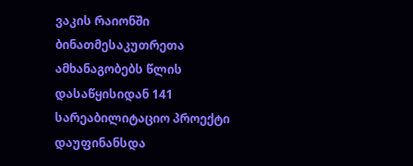ვაკის რაიონში ბინათმესაკუთრეთა ამხანაგობებს წლის დასაწყისიდან 141 სარეაბილიტაციო პროექტი დაუფინანსდა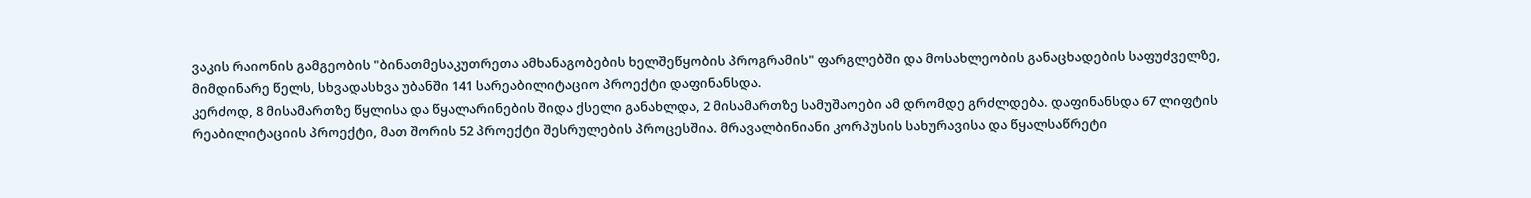ვაკის რაიონის გამგეობის "ბინათმესაკუთრეთა ამხანაგობების ხელშეწყობის პროგრამის" ფარგლებში და მოსახლეობის განაცხადების საფუძველზე, მიმდინარე წელს, სხვადასხვა უბანში 141 სარეაბილიტაციო პროექტი დაფინანსდა.
კერძოდ, 8 მისამართზე წყლისა და წყალარინების შიდა ქსელი განახლდა, 2 მისამართზე სამუშაოები ამ დრომდე გრძლდება. დაფინანსდა 67 ლიფტის რეაბილიტაციის პროექტი, მათ შორის 52 პროექტი შესრულების პროცესშია. მრავალბინიანი კორპუსის სახურავისა და წყალსაწრეტი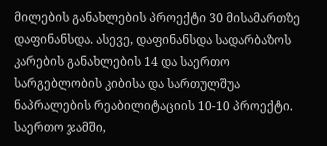მილების განახლების პროექტი 30 მისამართზე დაფინანსდა. ასევე, დაფინანსდა სადარბაზოს კარების განახლების 14 და საერთო სარგებლობის კიბისა და სართულშუა ნაპრალების რეაბილიტაციის 10-10 პროექტი.
საერთო ჯამში,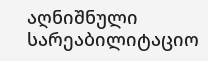აღნიშნული სარეაბილიტაციო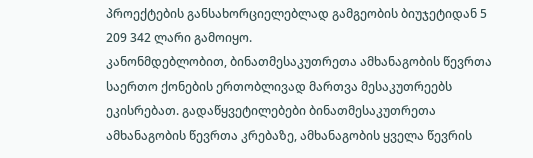პროექტების განსახორციელებლად გამგეობის ბიუჯეტიდან 5 209 342 ლარი გამოიყო.
კანონმდებლობით, ბინათმესაკუთრეთა ამხანაგობის წევრთა საერთო ქონების ერთობლივად მართვა მესაკუთრეებს ეკისრებათ. გადაწყვეტილებები ბინათმესაკუთრეთა ამხანაგობის წევრთა კრებაზე, ამხანაგობის ყველა წევრის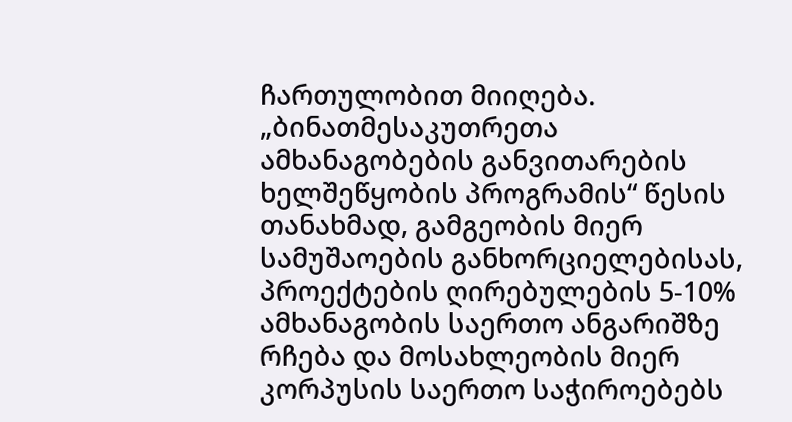ჩართულობით მიიღება.
„ბინათმესაკუთრეთა ამხანაგობების განვითარების ხელშეწყობის პროგრამის“ წესის თანახმად, გამგეობის მიერ სამუშაოების განხორციელებისას, პროექტების ღირებულების 5-10% ამხანაგობის საერთო ანგარიშზე რჩება და მოსახლეობის მიერ კორპუსის საერთო საჭიროებებს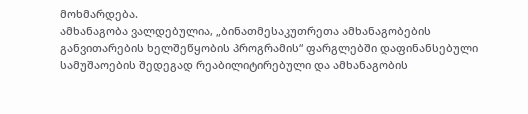მოხმარდება.
ამხანაგობა ვალდებულია, „ბინათმესაკუთრეთა ამხანაგობების განვითარების ხელშეწყობის პროგრამის“ ფარგლებში დაფინანსებული სამუშაოების შედეგად რეაბილიტირებული და ამხანაგობის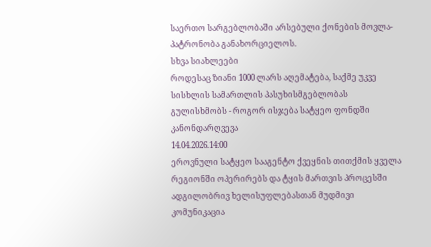საერთო სარგებლობაში არსებული ქონების მოვლა-პატრონობა განახორციელოს.
სხვა სიახლეები
როდესაც ზიანი 1000 ლარს აღემატება, საქმე უკვე სისხლის სამართლის პასუხისმგებლობას გულისხმობს - როგორ ისჯება სატყეო ფონდში კანონდარღვევა
14.04.2026.14:00
ეროვნული სატყეო სააგენტო ქვეყნის თითქმის ყველა რეგიონში ოპერირებს და ტყის მართვის პროცესში ადგილობრივ ხელისუფლებასთან მუდმივი კომუნიკაცია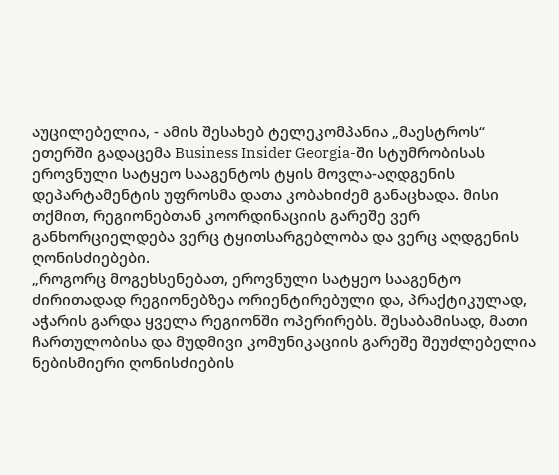აუცილებელია, - ამის შესახებ ტელეკომპანია „მაესტროს“ ეთერში გადაცემა Business Insider Georgia-ში სტუმრობისას ეროვნული სატყეო სააგენტოს ტყის მოვლა-აღდგენის დეპარტამენტის უფროსმა დათა კობახიძემ განაცხადა. მისი თქმით, რეგიონებთან კოორდინაციის გარეშე ვერ განხორციელდება ვერც ტყითსარგებლობა და ვერც აღდგენის ღონისძიებები.
„როგორც მოგეხსენებათ, ეროვნული სატყეო სააგენტო ძირითადად რეგიონებზეა ორიენტირებული და, პრაქტიკულად, აჭარის გარდა ყველა რეგიონში ოპერირებს. შესაბამისად, მათი ჩართულობისა და მუდმივი კომუნიკაციის გარეშე შეუძლებელია ნებისმიერი ღონისძიების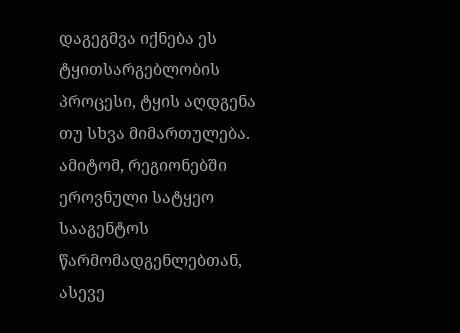დაგეგმვა იქნება ეს ტყითსარგებლობის პროცესი, ტყის აღდგენა თუ სხვა მიმართულება.
ამიტომ, რეგიონებში ეროვნული სატყეო სააგენტოს წარმომადგენლებთან, ასევე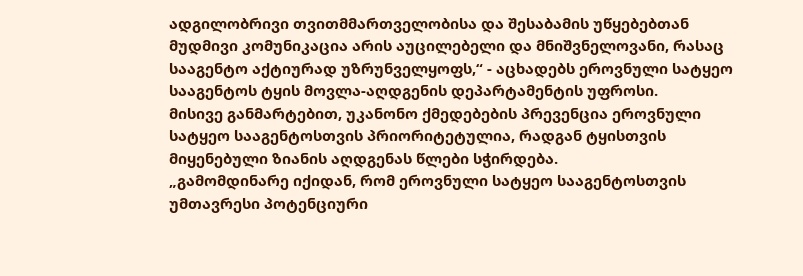ადგილობრივი თვითმმართველობისა და შესაბამის უწყებებთან მუდმივი კომუნიკაცია არის აუცილებელი და მნიშვნელოვანი, რასაც სააგენტო აქტიურად უზრუნველყოფს,“ - აცხადებს ეროვნული სატყეო სააგენტოს ტყის მოვლა-აღდგენის დეპარტამენტის უფროსი.
მისივე განმარტებით, უკანონო ქმედებების პრევენცია ეროვნული სატყეო სააგენტოსთვის პრიორიტეტულია, რადგან ტყისთვის მიყენებული ზიანის აღდგენას წლები სჭირდება.
„გამომდინარე იქიდან, რომ ეროვნული სატყეო სააგენტოსთვის უმთავრესი პოტენციური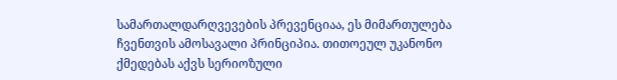სამართალდარღვევების პრევენციაა, ეს მიმართულება ჩვენთვის ამოსავალი პრინციპია. თითოეულ უკანონო ქმედებას აქვს სერიოზული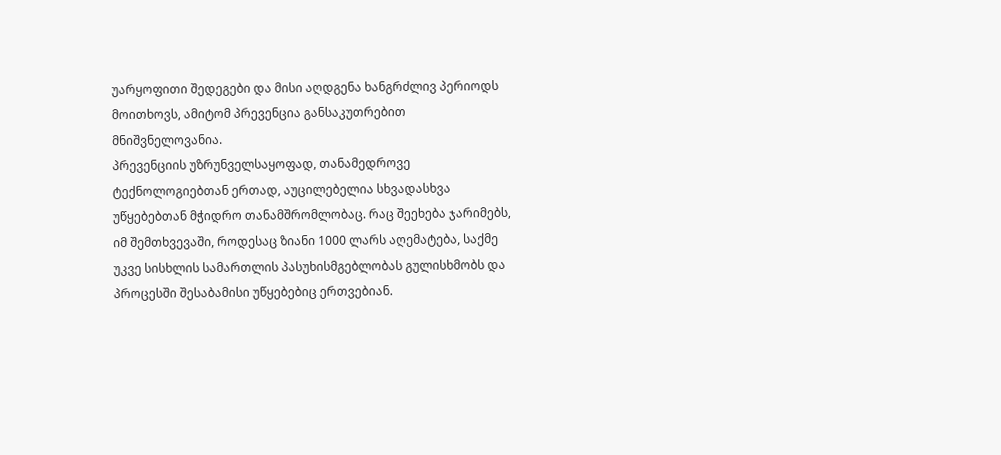უარყოფითი შედეგები და მისი აღდგენა ხანგრძლივ პერიოდს მოითხოვს, ამიტომ პრევენცია განსაკუთრებით მნიშვნელოვანია.
პრევენციის უზრუნველსაყოფად, თანამედროვე ტექნოლოგიებთან ერთად, აუცილებელია სხვადასხვა უწყებებთან მჭიდრო თანამშრომლობაც. რაც შეეხება ჯარიმებს, იმ შემთხვევაში, როდესაც ზიანი 1000 ლარს აღემატება, საქმე უკვე სისხლის სამართლის პასუხისმგებლობას გულისხმობს და პროცესში შესაბამისი უწყებებიც ერთვებიან.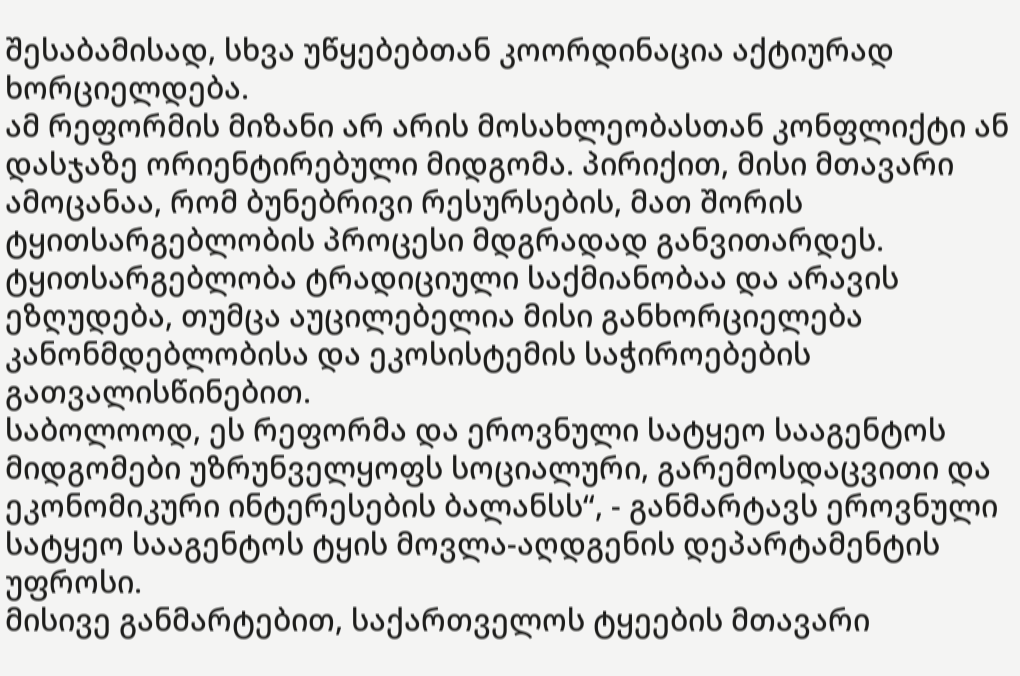შესაბამისად, სხვა უწყებებთან კოორდინაცია აქტიურად ხორციელდება.
ამ რეფორმის მიზანი არ არის მოსახლეობასთან კონფლიქტი ან დასჯაზე ორიენტირებული მიდგომა. პირიქით, მისი მთავარი ამოცანაა, რომ ბუნებრივი რესურსების, მათ შორის ტყითსარგებლობის პროცესი მდგრადად განვითარდეს. ტყითსარგებლობა ტრადიციული საქმიანობაა და არავის ეზღუდება, თუმცა აუცილებელია მისი განხორციელება კანონმდებლობისა და ეკოსისტემის საჭიროებების გათვალისწინებით.
საბოლოოდ, ეს რეფორმა და ეროვნული სატყეო სააგენტოს მიდგომები უზრუნველყოფს სოციალური, გარემოსდაცვითი და ეკონომიკური ინტერესების ბალანსს“, - განმარტავს ეროვნული სატყეო სააგენტოს ტყის მოვლა-აღდგენის დეპარტამენტის უფროსი.
მისივე განმარტებით, საქართველოს ტყეების მთავარი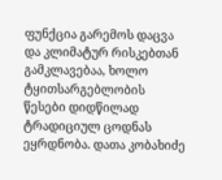ფუნქცია გარემოს დაცვა და კლიმატურ რისკებთან გამკლავებაა, ხოლო ტყითსარგებლობის წესები დიდწილად ტრადიციულ ცოდნას ეყრდნობა. დათა კობახიძე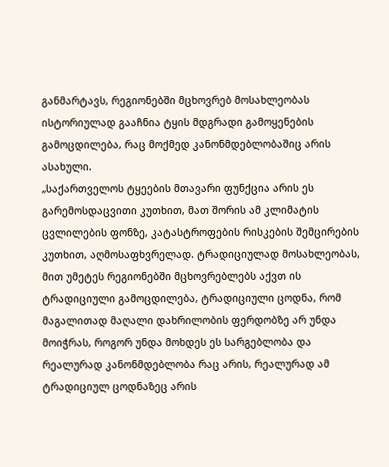განმარტავს, რეგიონებში მცხოვრებ მოსახლეობას ისტორიულად გააჩნია ტყის მდგრადი გამოყენების გამოცდილება, რაც მოქმედ კანონმდებლობაშიც არის ასახული.
„საქართველოს ტყეების მთავარი ფუნქცია არის ეს გარემოსდაცვითი კუთხით, მათ შორის ამ კლიმატის ცვლილების ფონზე, კატასტროფების რისკების შემცირების კუთხით, აღმოსაფხვრელად. ტრადიციულად მოსახლეობას, მით უმეტეს რეგიონებში მცხოვრებლებს აქვთ ის ტრადიციული გამოცდილება, ტრადიციული ცოდნა, რომ მაგალითად მაღალი დახრილობის ფერდობზე არ უნდა მოიჭრას, როგორ უნდა მოხდეს ეს სარგებლობა და რეალურად კანონმდებლობა რაც არის, რეალურად ამ ტრადიციულ ცოდნაზეც არის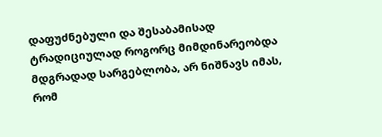დაფუძნებული და შესაბამისად ტრადიციულად როგორც მიმდინარეობდა მდგრადად სარგებლობა, არ ნიშნავს იმას, რომ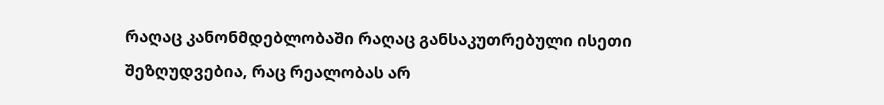რაღაც კანონმდებლობაში რაღაც განსაკუთრებული ისეთი შეზღუდვებია, რაც რეალობას არ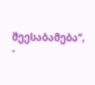შეესაბამება“, -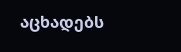აცხადებს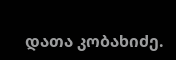დათა კობახიძე.